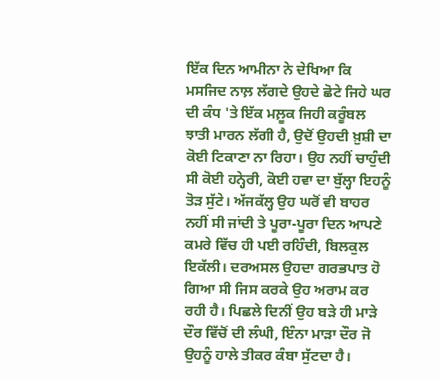ਇੱਕ ਦਿਨ ਆਮੀਨਾ ਨੇ ਦੇਖਿਆ ਕਿ ਮਸਜਿਦ ਨਾਲ਼ ਲੱਗਦੇ ਉਹਦੇ ਛੋਟੇ ਜਿਹੇ ਘਰ ਦੀ ਕੰਧ 'ਤੇ ਇੱਕ ਮਲ਼ੂਕ ਜਿਹੀ ਕਰੂੰਬਲ ਝਾਤੀ ਮਾਰਨ ਲੱਗੀ ਹੈ, ਉਦੋਂ ਉਹਦੀ ਖ਼ੁਸ਼ੀ ਦਾ ਕੋਈ ਟਿਕਾਣਾ ਨਾ ਰਿਹਾ। ਉਹ ਨਹੀਂ ਚਾਹੁੰਦੀ ਸੀ ਕੋਈ ਹਨ੍ਹੇਰੀ, ਕੋਈ ਹਵਾ ਦਾ ਬੁੱਲ੍ਹਾ ਇਹਨੂੰ ਤੋੜ ਸੁੱਟੇ। ਅੱਜਕੱਲ੍ਹ ਉਹ ਘਰੋਂ ਵੀ ਬਾਹਰ ਨਹੀਂ ਸੀ ਜਾਂਦੀ ਤੇ ਪੂਰਾ-ਪੂਰਾ ਦਿਨ ਆਪਣੇ ਕਮਰੇ ਵਿੱਚ ਹੀ ਪਈ ਰਹਿੰਦੀ, ਬਿਲਕੁਲ ਇਕੱਲੀ। ਦਰਅਸਲ ਉਹਦਾ ਗਰਭਪਾਤ ਹੋ ਗਿਆ ਸੀ ਜਿਸ ਕਰਕੇ ਉਹ ਅਰਾਮ ਕਰ ਰਹੀ ਹੈ। ਪਿਛਲੇ ਦਿਨੀਂ ਉਹ ਬੜੇ ਹੀ ਮਾੜੇ ਦੌਰ ਵਿੱਚੋਂ ਦੀ ਲੰਘੀ, ਇੰਨਾ ਮਾੜਾ ਦੌਰ ਜੋ ਉਹਨੂੰ ਹਾਲੇ ਤੀਕਰ ਕੰਬਾ ਸੁੱਟਦਾ ਹੈ।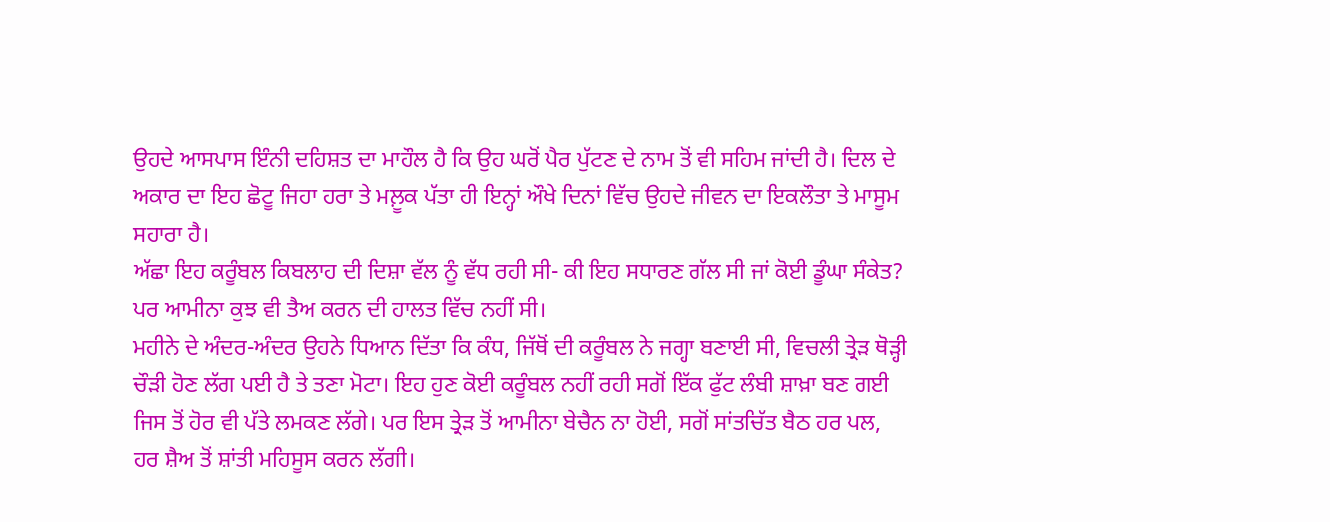ਉਹਦੇ ਆਸਪਾਸ ਇੰਨੀ ਦਹਿਸ਼ਤ ਦਾ ਮਾਹੌਲ ਹੈ ਕਿ ਉਹ ਘਰੋਂ ਪੈਰ ਪੁੱਟਣ ਦੇ ਨਾਮ ਤੋਂ ਵੀ ਸਹਿਮ ਜਾਂਦੀ ਹੈ। ਦਿਲ ਦੇ ਅਕਾਰ ਦਾ ਇਹ ਛੋਟੂ ਜਿਹਾ ਹਰਾ ਤੇ ਮਲ਼ੂਕ ਪੱਤਾ ਹੀ ਇਨ੍ਹਾਂ ਔਖੇ ਦਿਨਾਂ ਵਿੱਚ ਉਹਦੇ ਜੀਵਨ ਦਾ ਇਕਲੌਤਾ ਤੇ ਮਾਸੂਮ ਸਹਾਰਾ ਹੈ।
ਅੱਛਾ ਇਹ ਕਰੂੰਬਲ ਕਿਬਲਾਹ ਦੀ ਦਿਸ਼ਾ ਵੱਲ ਨੂੰ ਵੱਧ ਰਹੀ ਸੀ- ਕੀ ਇਹ ਸਧਾਰਣ ਗੱਲ ਸੀ ਜਾਂ ਕੋਈ ਡੂੰਘਾ ਸੰਕੇਤ? ਪਰ ਆਮੀਨਾ ਕੁਝ ਵੀ ਤੈਅ ਕਰਨ ਦੀ ਹਾਲਤ ਵਿੱਚ ਨਹੀਂ ਸੀ।
ਮਹੀਨੇ ਦੇ ਅੰਦਰ-ਅੰਦਰ ਉਹਨੇ ਧਿਆਨ ਦਿੱਤਾ ਕਿ ਕੰਧ, ਜਿੱਥੋਂ ਦੀ ਕਰੂੰਬਲ ਨੇ ਜਗ੍ਹਾ ਬਣਾਈ ਸੀ, ਵਿਚਲੀ ਤ੍ਰੇੜ ਥੋੜ੍ਹੀ ਚੌੜੀ ਹੋਣ ਲੱਗ ਪਈ ਹੈ ਤੇ ਤਣਾ ਮੋਟਾ। ਇਹ ਹੁਣ ਕੋਈ ਕਰੂੰਬਲ ਨਹੀਂ ਰਹੀ ਸਗੋਂ ਇੱਕ ਫੁੱਟ ਲੰਬੀ ਸ਼ਾਖ਼ਾ ਬਣ ਗਈ ਜਿਸ ਤੋਂ ਹੋਰ ਵੀ ਪੱਤੇ ਲਮਕਣ ਲੱਗੇ। ਪਰ ਇਸ ਤ੍ਰੇੜ ਤੋਂ ਆਮੀਨਾ ਬੇਚੈਨ ਨਾ ਹੋਈ, ਸਗੋਂ ਸਾਂਤਚਿੱਤ ਬੈਠ ਹਰ ਪਲ, ਹਰ ਸ਼ੈਅ ਤੋਂ ਸ਼ਾਂਤੀ ਮਹਿਸੂਸ ਕਰਨ ਲੱਗੀ।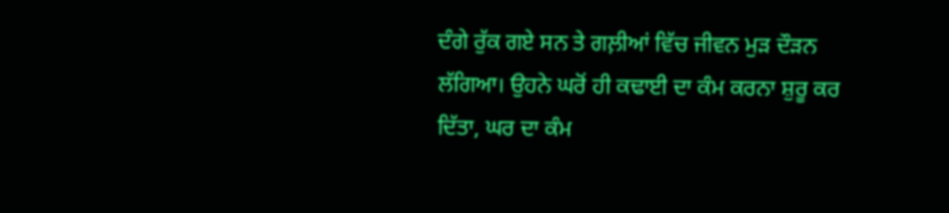ਦੰਗੇ ਰੁੱਕ ਗਏ ਸਨ ਤੇ ਗਲ਼ੀਆਂ ਵਿੱਚ ਜੀਵਨ ਮੁੜ ਦੌੜਨ ਲੱਗਿਆ। ਉਹਨੇ ਘਰੋਂ ਹੀ ਕਢਾਈ ਦਾ ਕੰਮ ਕਰਨਾ ਸ਼ੁਰੂ ਕਰ ਦਿੱਤਾ, ਘਰ ਦਾ ਕੰਮ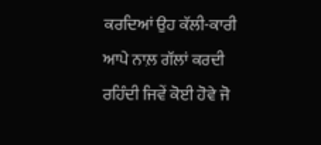ਕਰਦਿਆਂ ਉਹ ਕੱਲੀ-ਕਾਰੀ ਆਪੇ ਨਾਲ਼ ਗੱਲਾਂ ਕਰਦੀ ਰਹਿੰਦੀ ਜਿਵੇਂ ਕੋਈ ਹੋਵੇ ਜੋ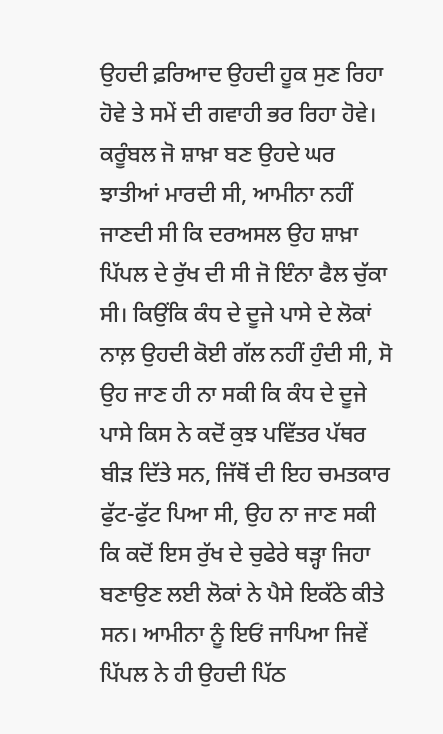ਉਹਦੀ ਫ਼ਰਿਆਦ ਉਹਦੀ ਹੂਕ ਸੁਣ ਰਿਹਾ ਹੋਵੇ ਤੇ ਸਮੇਂ ਦੀ ਗਵਾਹੀ ਭਰ ਰਿਹਾ ਹੋਵੇ।
ਕਰੂੰਬਲ ਜੋ ਸ਼ਾਖ਼ਾ ਬਣ ਉਹਦੇ ਘਰ ਝਾਤੀਆਂ ਮਾਰਦੀ ਸੀ, ਆਮੀਨਾ ਨਹੀਂ ਜਾਣਦੀ ਸੀ ਕਿ ਦਰਅਸਲ ਉਹ ਸ਼ਾਖ਼ਾ ਪਿੱਪਲ ਦੇ ਰੁੱਖ ਦੀ ਸੀ ਜੋ ਇੰਨਾ ਫੈਲ ਚੁੱਕਾ ਸੀ। ਕਿਉਂਕਿ ਕੰਧ ਦੇ ਦੂਜੇ ਪਾਸੇ ਦੇ ਲੋਕਾਂ ਨਾਲ਼ ਉਹਦੀ ਕੋਈ ਗੱਲ ਨਹੀਂ ਹੁੰਦੀ ਸੀ, ਸੋ ਉਹ ਜਾਣ ਹੀ ਨਾ ਸਕੀ ਕਿ ਕੰਧ ਦੇ ਦੂਜੇ ਪਾਸੇ ਕਿਸ ਨੇ ਕਦੋਂ ਕੁਝ ਪਵਿੱਤਰ ਪੱਥਰ ਬੀੜ ਦਿੱਤੇ ਸਨ, ਜਿੱਥੋਂ ਦੀ ਇਹ ਚਮਤਕਾਰ ਫੁੱਟ-ਫੁੱਟ ਪਿਆ ਸੀ, ਉਹ ਨਾ ਜਾਣ ਸਕੀ ਕਿ ਕਦੋਂ ਇਸ ਰੁੱਖ ਦੇ ਚੁਫੇਰੇ ਥੜ੍ਹਾ ਜਿਹਾ ਬਣਾਉਣ ਲਈ ਲੋਕਾਂ ਨੇ ਪੈਸੇ ਇਕੱਠੇ ਕੀਤੇ ਸਨ। ਆਮੀਨਾ ਨੂੰ ਇਓਂ ਜਾਪਿਆ ਜਿਵੇਂ ਪਿੱਪਲ ਨੇ ਹੀ ਉਹਦੀ ਪਿੱਠ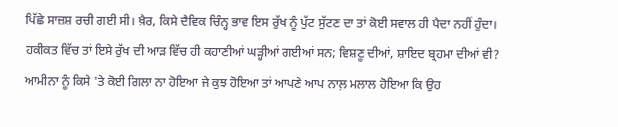ਪਿੱਛੇ ਸਾਜ਼ਸ਼ ਰਚੀ ਗਈ ਸੀ। ਖ਼ੈਰ, ਕਿਸੇ ਦੈਵਿਕ ਚਿੰਨ੍ਹ ਭਾਵ ਇਸ ਰੁੱਖ ਨੂੰ ਪੁੱਟ ਸੁੱਟਣ ਦਾ ਤਾਂ ਕੋਈ ਸਵਾਲ ਹੀ ਪੈਦਾ ਨਹੀਂ ਹੁੰਦਾ। ਹਕੀਕਤ ਵਿੱਚ ਤਾਂ ਇਸੇ ਰੁੱਖ ਦੀ ਆੜ ਵਿੱਚ ਹੀ ਕਹਾਣੀਆਂ ਘੜ੍ਹੀਆਂ ਗਈਆਂ ਸਨ; ਵਿਸ਼ਣੂ ਦੀਆਂ, ਸ਼ਾਇਦ ਬ੍ਰਹਮਾ ਦੀਆਂ ਵੀ? ਆਮੀਨਾ ਨੂੰ ਕਿਸੇ 'ਤੇ ਕੋਈ ਗਿਲਾ ਨਾ ਹੋਇਆ ਜੇ ਕੁਝ ਹੋਇਆ ਤਾਂ ਆਪਣੇ ਆਪ ਨਾਲ਼ ਮਲਾਲ ਹੋਇਆ ਕਿ ਉਹ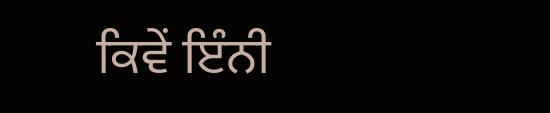ਕਿਵੇਂ ਇੰਨੀ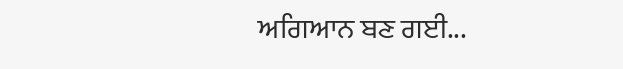ਅਗਿਆਨ ਬਣ ਗਈ...